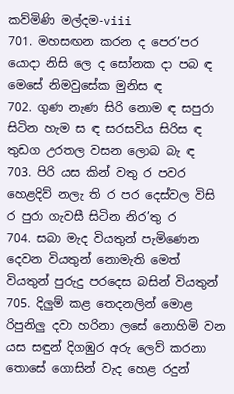කව්මිණි මල්දම-viii
701. මහසඟන කරන ද පෙර’පර යොදා නිසි ලෙ ද සෝනක දා පබ ඳ මෙසේ නිමවුසේක මුනිස ඳ
702. ගුණ නැණ සිරි නොම ඳ සපුරා සිටින හැම ස ඳ සරසවිය සිරිස ඳ තුඩග උරතල වසන ලොබ බැ ඳ
703. පිරි යස කින් වතු ර පවර හෙළදිව් නලැ ති ර පර දෙස්වල විසි ර පුරා ගැවසී සිටින නිර’තු ර
704. සබා මැද වියතුන් පැමිණෙන දෙවන වියතුන් නොමැති මෙත් වියතුන් පුරුදු පරදෙස බසින් වියතුන්
705. දිලුම් කළ තෙදනලින් මොළ රිපුනිලු දවා හරිනා ලසේ නොහිමි වන යස සඳුන් දිගඹුර අරු ලෙව් කරනා තොසේ ගොසින් වැද හෙළ රදුන්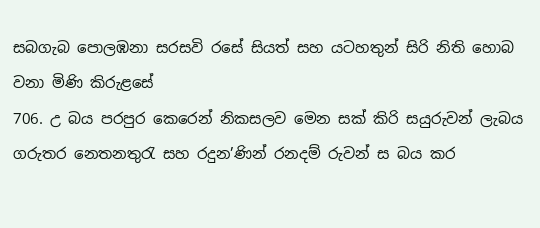සබගැබ පොලඹනා සරසවි රසේ සියත් සහ යටහතුන් සිරි නිති හොබ වනා මිණි කිරුළසේ
706. උ බය පරපුර කෙරෙන් නිකසලව මෙන සක් කිරි සයුරුවන් ලැබය ගරුතර නෙතනතුරැ සහ රදුන’ණින් රනදම් රුවන් ස බය කර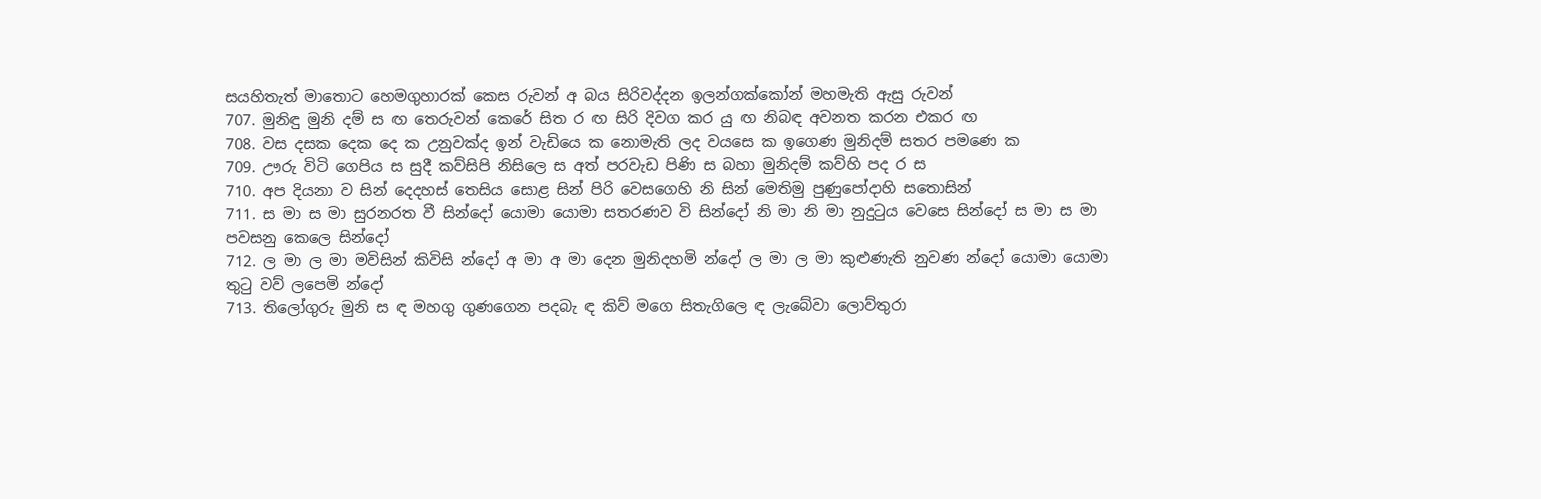සයහිතැත් මාතොට හෙමගුහාරක් කෙස රුවන් අ බය සිරිවද්දන ඉලන්ගක්කෝන් මහමැති ඇසු රුවන්
707. මුනිඳු මුනි දම් ස ඟ තෙරුවන් කෙරේ සිත ර ඟ සිරි දිවග කර යු ඟ නිබඳ අවනත කරන එකර ඟ
708. වස දසක දෙක දෙ ක උනුවක්ද ඉන් වැඩියෙ ක නොමැති ලද වයසෙ ක ඉගෙණ මුනිදම් සතර පමණෙ ක
709. ඌරු විටි ගෙපිය ස සුදී කව්සිපි නිසිලෙ ස අත් පරවැඩ පිණි ස බහා මුනිදම් කව්හි පද ර ස
710. අප දියනා ව සින් දෙදහස් තෙසිය සොළ සින් පිරි වෙසගෙහි නි සින් මෙතිමු පුණුපෝදාහි සතොසින්
711. ස මා ස මා සුරනරත වී සින්දෝ යොමා යොමා සතරණව වි සින්දෝ නි මා නි මා නුදුටුය වෙසෙ සින්දෝ ස මා ස මා පවසනු කෙලෙ සින්දෝ
712. ල මා ල මා මවිසින් කිවිසි න්දෝ අ මා අ මා දෙන මුනිදහමි න්දෝ ල මා ල මා කුළුණැති නුවණ න්දෝ යොමා යොමා තුටු වව් ලපෙමි න්දෝ
713. තිලෝගුරු මුනි ස ඳ මහගු ගුණගෙන පදබැ ඳ කිව් මගෙ සිතැගිලෙ ඳ ලැබේවා ලොව්තුරා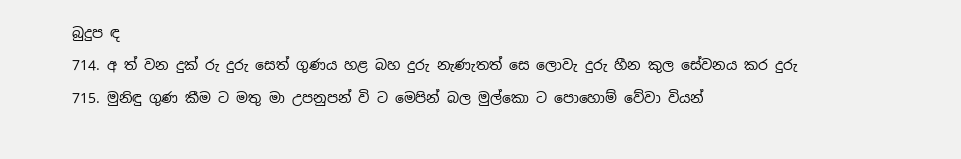බුදුප ඳ
714. අ ත් වන දුක් රු දුරු සෙත් ගුණය හළ බහ දුරු නැණැතත් සෙ ලොවැ දුරු හීන කුල සේවනය කර දුරු
715. මුනිඳු ගුණ කීම ට මතු මා උපනුපන් වි ට මෙපින් බල මුල්කො ට පොහොම් වේවා වියන්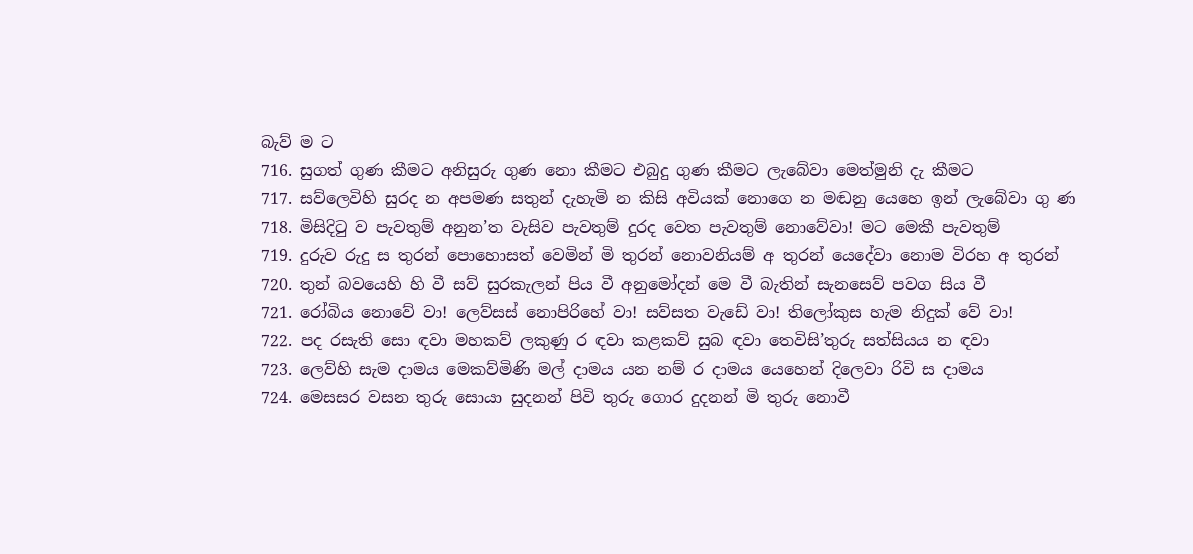බැව් ම ට
716. සුගත් ගුණ කීමට අනිසුරු ගුණ නො කීමට එබුදු ගුණ කීමට ලැබේවා මෙත්මුනි දැ කීමට
717. සව්ලෙවිහි සුරද න අපමණ සතුන් දැහැමි න කිසි අවියක් නොගෙ න මඬනු යෙහෙ ඉන් ලැබේවා ගු ණ
718. මිසිදිටු ව පැවතුම් අනුන’ත වැසිව පැවතුම් දුරද වෙත පැවතුම් නොවේවා! මට මෙකී පැවතුම්
719. දුරුව රුදු ස තුරන් පොහොසත් වෙමින් මි තුරන් නොවනියම් අ තුරන් යෙදේවා නොම විරහ අ තුරන්
720. තුන් බවයෙහි හි වී සව් සුරකැලන් පිය වී අනුමෝදන් මෙ වී බැතින් සැනසෙව් පවග සිය වී
721. රෝබිය නොවේ වා! ලෙව්සස් නොපිරිහේ වා! සව්සත වැඩේ වා! තිලෝකුස හැම නිදුක් වේ වා!
722. පද රසැති සො ඳවා මහකව් ලකුණු ර ඳවා කළකව් සුබ ඳවා තෙවිසි’තුරු සත්සියය න ඳවා
723. ලෙව්හි සැම දාමය මෙකව්මිණි මල් දාමය යන නම් ර දාමය යෙහෙන් දිලෙවා රිවි ස දාමය
724. මෙසසර වසන තුරු සොයා සුදනන් පිවි තුරු ගොර දුදනන් මි තුරු නොවී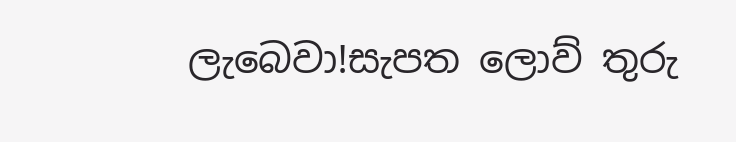ලැබෙවා!සැපත ලොව් තුරු